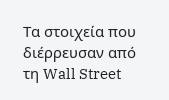Τα στοιχεία που διέρρευσαν από τη Wall Street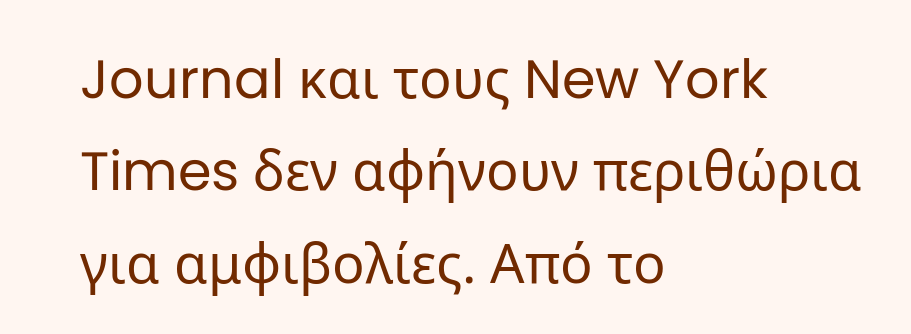Journal και τους New York Times δεν αφήνουν περιθώρια για αμφιβολίες. Από το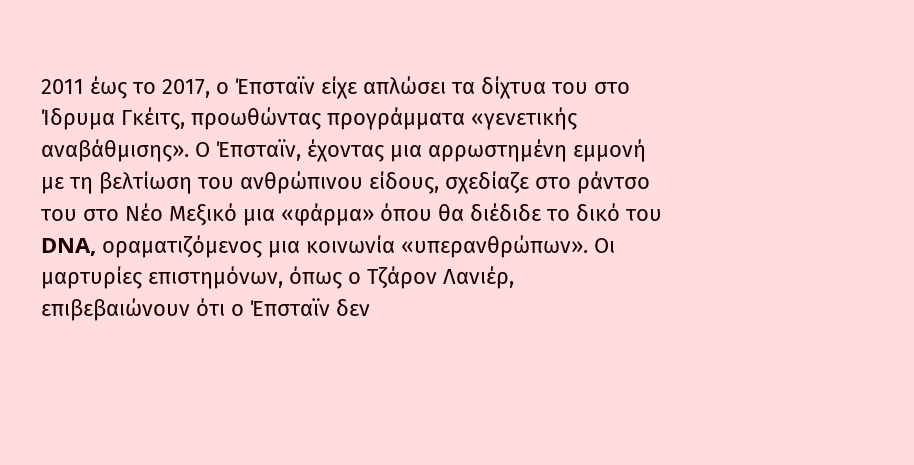2011 έως το 2017, ο Έπσταϊν είχε απλώσει τα δίχτυα του στο Ίδρυμα Γκέιτς, προωθώντας προγράμματα «γενετικής αναβάθμισης». Ο Έπσταϊν, έχοντας μια αρρωστημένη εμμονή με τη βελτίωση του ανθρώπινου είδους, σχεδίαζε στο ράντσο του στο Νέο Μεξικό μια «φάρμα» όπου θα διέδιδε το δικό του DNA, οραματιζόμενος μια κοινωνία «υπερανθρώπων». Οι μαρτυρίες επιστημόνων, όπως ο Τζάρον Λανιέρ, επιβεβαιώνουν ότι ο Έπσταϊν δεν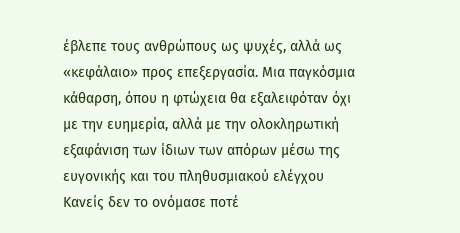έβλεπε τους ανθρώπους ως ψυχές, αλλά ως «κεφάλαιο» προς επεξεργασία. Μια παγκόσμια κάθαρση, όπου η φτώχεια θα εξαλειφόταν όχι με την ευημερία, αλλά με την ολοκληρωτική εξαφάνιση των ίδιων των απόρων μέσω της ευγονικής και του πληθυσμιακού ελέγχου
Κανείς δεν το ονόμασε ποτέ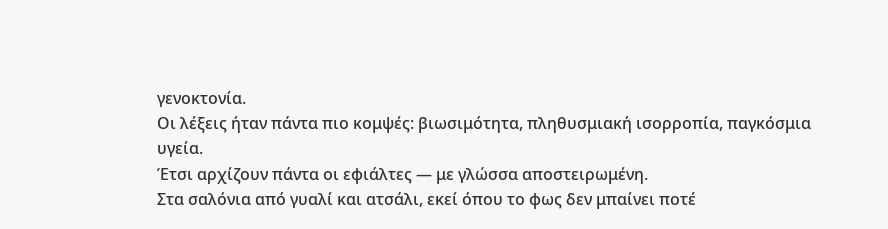γενοκτονία.
Οι λέξεις ήταν πάντα πιο κομψές: βιωσιμότητα, πληθυσμιακή ισορροπία, παγκόσμια υγεία.
Έτσι αρχίζουν πάντα οι εφιάλτες — με γλώσσα αποστειρωμένη.
Στα σαλόνια από γυαλί και ατσάλι, εκεί όπου το φως δεν μπαίνει ποτέ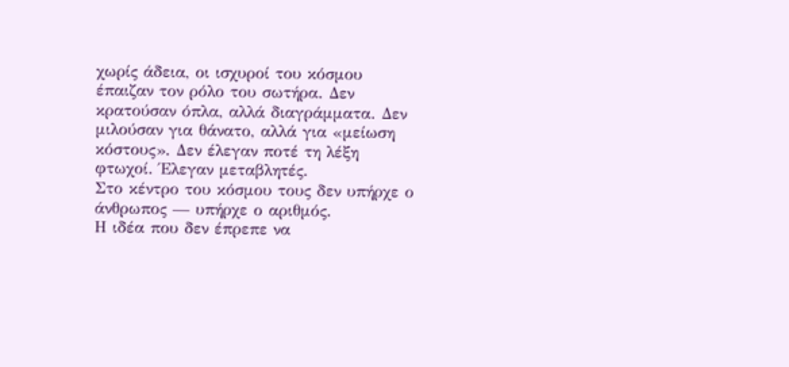χωρίς άδεια, οι ισχυροί του κόσμου έπαιζαν τον ρόλο του σωτήρα. Δεν κρατούσαν όπλα, αλλά διαγράμματα. Δεν μιλούσαν για θάνατο, αλλά για «μείωση κόστους». Δεν έλεγαν ποτέ τη λέξη φτωχοί. Έλεγαν μεταβλητές.
Στο κέντρο του κόσμου τους δεν υπήρχε ο άνθρωπος — υπήρχε ο αριθμός.
Η ιδέα που δεν έπρεπε να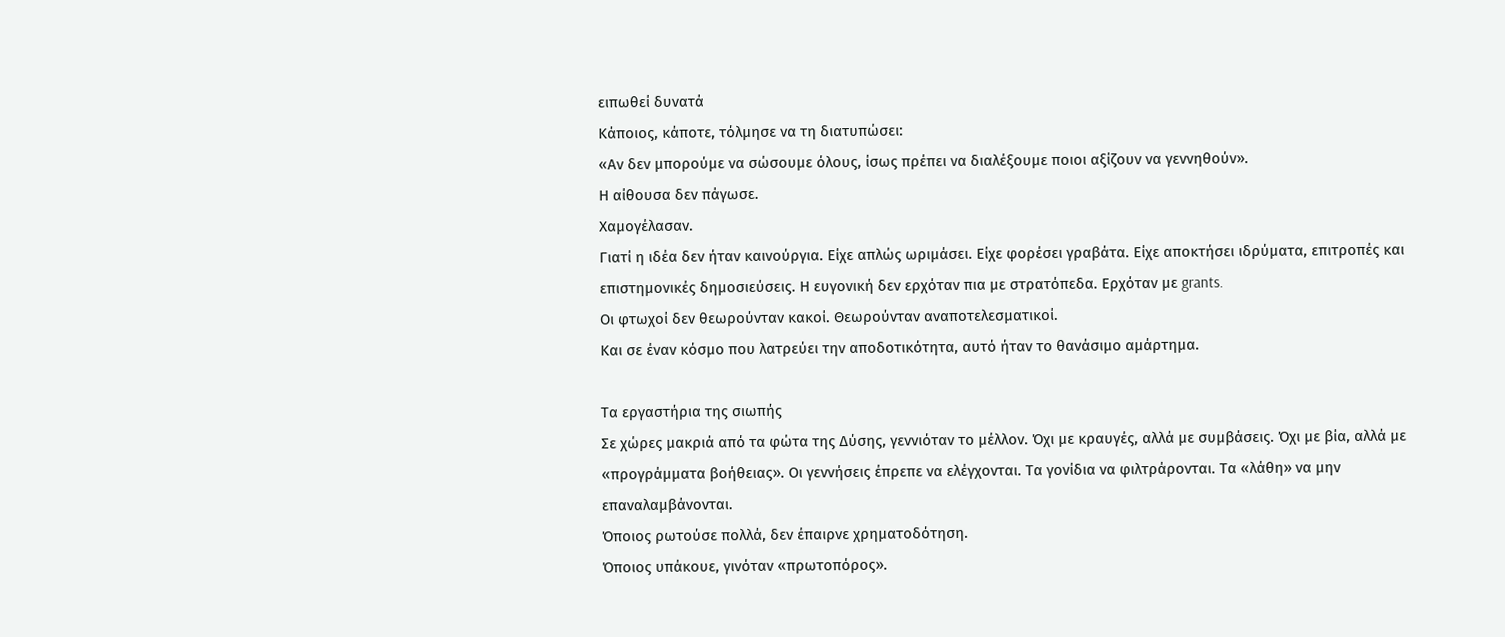ειπωθεί δυνατά
Κάποιος, κάποτε, τόλμησε να τη διατυπώσει:
«Αν δεν μπορούμε να σώσουμε όλους, ίσως πρέπει να διαλέξουμε ποιοι αξίζουν να γεννηθούν».
Η αίθουσα δεν πάγωσε.
Χαμογέλασαν.
Γιατί η ιδέα δεν ήταν καινούργια. Είχε απλώς ωριμάσει. Είχε φορέσει γραβάτα. Είχε αποκτήσει ιδρύματα, επιτροπές και επιστημονικές δημοσιεύσεις. Η ευγονική δεν ερχόταν πια με στρατόπεδα. Ερχόταν με grants.
Οι φτωχοί δεν θεωρούνταν κακοί. Θεωρούνταν αναποτελεσματικοί.
Και σε έναν κόσμο που λατρεύει την αποδοτικότητα, αυτό ήταν το θανάσιμο αμάρτημα.

Τα εργαστήρια της σιωπής
Σε χώρες μακριά από τα φώτα της Δύσης, γεννιόταν το μέλλον. Όχι με κραυγές, αλλά με συμβάσεις. Όχι με βία, αλλά με «προγράμματα βοήθειας». Οι γεννήσεις έπρεπε να ελέγχονται. Τα γονίδια να φιλτράρονται. Τα «λάθη» να μην επαναλαμβάνονται.
Όποιος ρωτούσε πολλά, δεν έπαιρνε χρηματοδότηση.
Όποιος υπάκουε, γινόταν «πρωτοπόρος».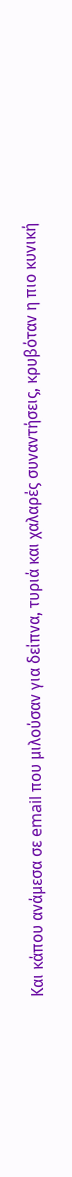Και κάπου ανάμεσα σε email που μιλούσαν για δείπνα, τυριά και χαλαρές συναντήσεις, κρυβόταν η πιο κυνική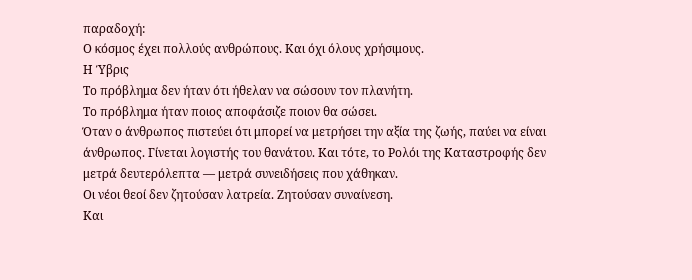παραδοχή:
Ο κόσμος έχει πολλούς ανθρώπους. Και όχι όλους χρήσιμους.
Η Ύβρις
Το πρόβλημα δεν ήταν ότι ήθελαν να σώσουν τον πλανήτη.
Το πρόβλημα ήταν ποιος αποφάσιζε ποιον θα σώσει.
Όταν ο άνθρωπος πιστεύει ότι μπορεί να μετρήσει την αξία της ζωής, παύει να είναι άνθρωπος. Γίνεται λογιστής του θανάτου. Και τότε, το Ρολόι της Καταστροφής δεν μετρά δευτερόλεπτα — μετρά συνειδήσεις που χάθηκαν.
Οι νέοι θεοί δεν ζητούσαν λατρεία. Ζητούσαν συναίνεση.
Και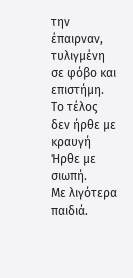την έπαιρναν, τυλιγμένη σε φόβο και επιστήμη.
Το τέλος δεν ήρθε με κραυγή
Ήρθε με σιωπή.
Με λιγότερα παιδιά.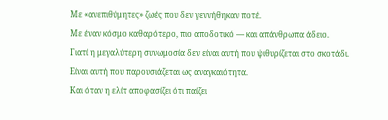Με «ανεπιθύμητες» ζωές που δεν γεννήθηκαν ποτέ.
Με έναν κόσμο καθαρότερο, πιο αποδοτικό — και απάνθρωπα άδειο.
Γιατί η μεγαλύτερη συνωμοσία δεν είναι αυτή που ψιθυρίζεται στο σκοτάδι.
Είναι αυτή που παρουσιάζεται ως αναγκαιότητα.
Και όταν η ελίτ αποφασίζει ότι παίζει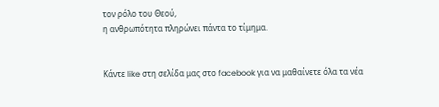τον ρόλο του Θεού,
η ανθρωπότητα πληρώνει πάντα το τίμημα.


Κάντε like στη σελίδα μας στο facebook για να μαθαίνετε όλα τα νέα